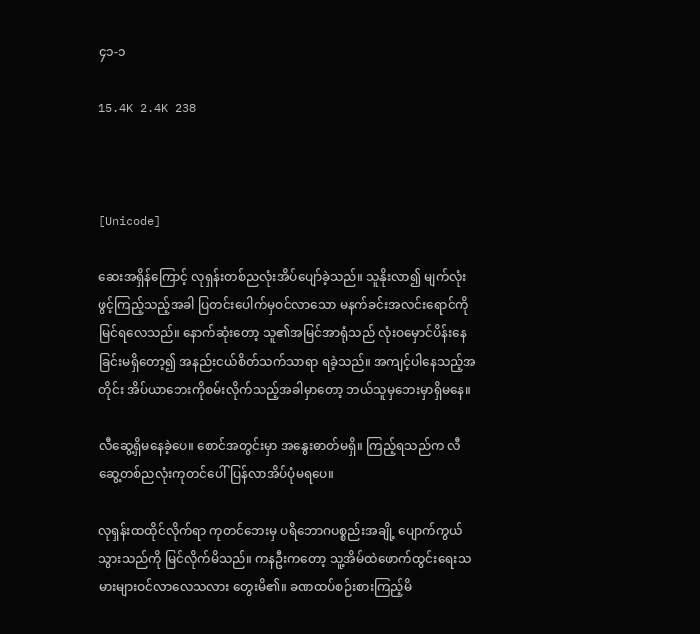၄၁-၁

15.4K 2.4K 238



[Unicode]

ဆေးအရှိန်ကြောင့် လုရှန်းတစ်ညလုံးအိပ်ပျော်ခဲ့သည်။ သူနိုးလာ၍ မျက်လုံးဖွင့်ကြည့်သည့်အခါ ပြတင်းပေါက်မှဝင်လာသော မနက်ခင်းအလင်းရောင်ကို မြင်ရလေသည်။ နောက်ဆုံးတော့ သူ၏အမြင်အာရုံသည် လုံးဝမှောင်ပိန်းနေခြင်းမရှိတော့၍ အနည်းငယ်စိတ်သက်သာရာ ရခဲ့သည်။ အကျင့်ပါနေသည့်အတိုင်း အိပ်ယာဘေးကိုစမ်းလိုက်သည့်အခါမှာတော့ ဘယ်သူမှဘေးမှာရှိမနေ။

လီဆွေ့ရှိမနေခဲ့ပေ။ စောင်အတွင်းမှာ အနွေးဓာတ်မရှိ။ ကြည့်ရသည်က လီဆွေ့တစ်ညလုံးကုတင်ပေါ်ပြန်လာအိပ်ပုံမရပေ။

လုရှန်းထထိုင်လိုက်ရာ ကုတင်ဘေးမှ ပရိဘောဂပစ္စည်းအချို့ ပျောက်ကွယ်သွားသည်ကို မြင်လိုက်မိသည်။ ကနဦးကတော့ သူ့အိမ်ထဲဖောက်ထွင်းရေးသမားများဝင်လာလေသလား တွေးမိ၏။ ခဏထပ်စဉ်းစားကြည့်မိ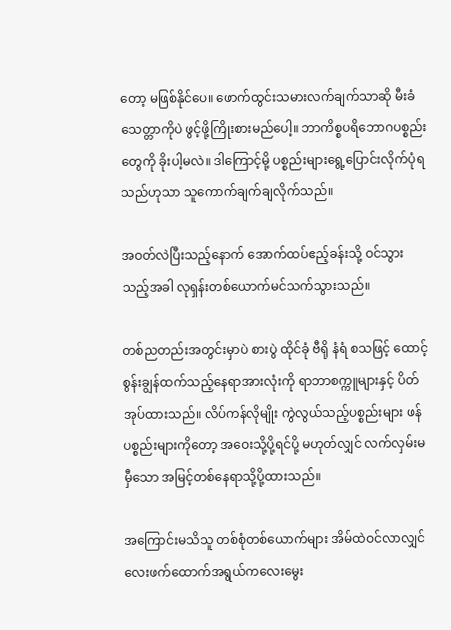တော့ မဖြစ်နိုင်ပေ။ ဖောက်ထွင်းသမားလက်ချက်သာဆို မီးခံသေတ္တာကိုပဲ ဖွင့်ဖို့ကြိုးစားမည်ပေါ့။ ဘာကိစ္စပရိဘောဂပစ္စည်းတွေကို ခိုးပါ့မလဲ။ ဒါကြောင့်မို့ ပစ္စည်းများရွေ့ပြောင်းလိုက်ပုံရသည်ဟုသာ သူကောက်ချက်ချလိုက်သည်။

အဝတ်လဲပြီးသည့်နောက် အောက်ထပ်ဧည့်ခန်းသို့ ဝင်သွားသည့်အခါ လုရှန်းတစ်ယောက်မင်သက်သွားသည်။

တစ်ညတည်းအတွင်းမှာပဲ စားပွဲ ထိုင်ခုံ ဗီရို နံရံ စသဖြင့် ထောင့်စွန်းချွန်ထက်သည့်နေရာအားလုံးကို ရာဘာစက္ကူများနှင့် ပိတ်အုပ်ထားသည်။ လိပ်ကန်လိုမျိုး ကွဲလွယ်သည့်ပစ္စည်းများ ဖန်ပစ္စည်းများကိုတော့ အဝေးသို့ပို့ရင်ပို့ မဟုတ်လျှင် လက်လှမ်းမမှီသော အမြင့်တစ်နေရာသို့ပို့ထားသည်။

အကြောင်းမသိသူ တစ်စုံတစ်ယောက်များ အိမ်ထဲဝင်လာလျှင် လေးဖက်ထောက်အရွယ်ကလေးမွေး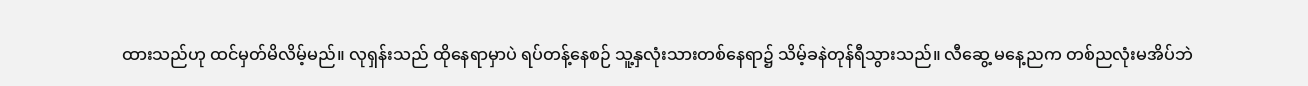ထားသည်ဟု ထင်မှတ်မိလိမ့်မည်။ လုရှန်းသည် ထိုနေရာမှာပဲ ရပ်တန့်နေစဉ် သူ့နှလုံးသားတစ်နေရာ၌ သိမ့်ခနဲတုန်ရီသွားသည်။ လီဆွေ့ မနေ့ညက တစ်ညလုံးမအိပ်ဘဲ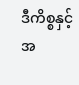ဒီကိစ္စနှင့် အ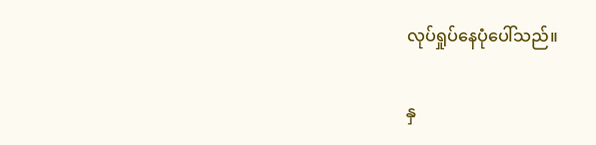လုပ်ရှုပ်နေပုံပေါ်သည်။

နှ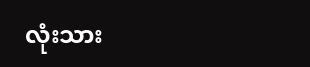လုံးသား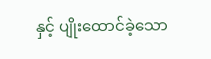နှင့် ပျိုးထောင်ခဲ့သော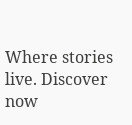Where stories live. Discover now